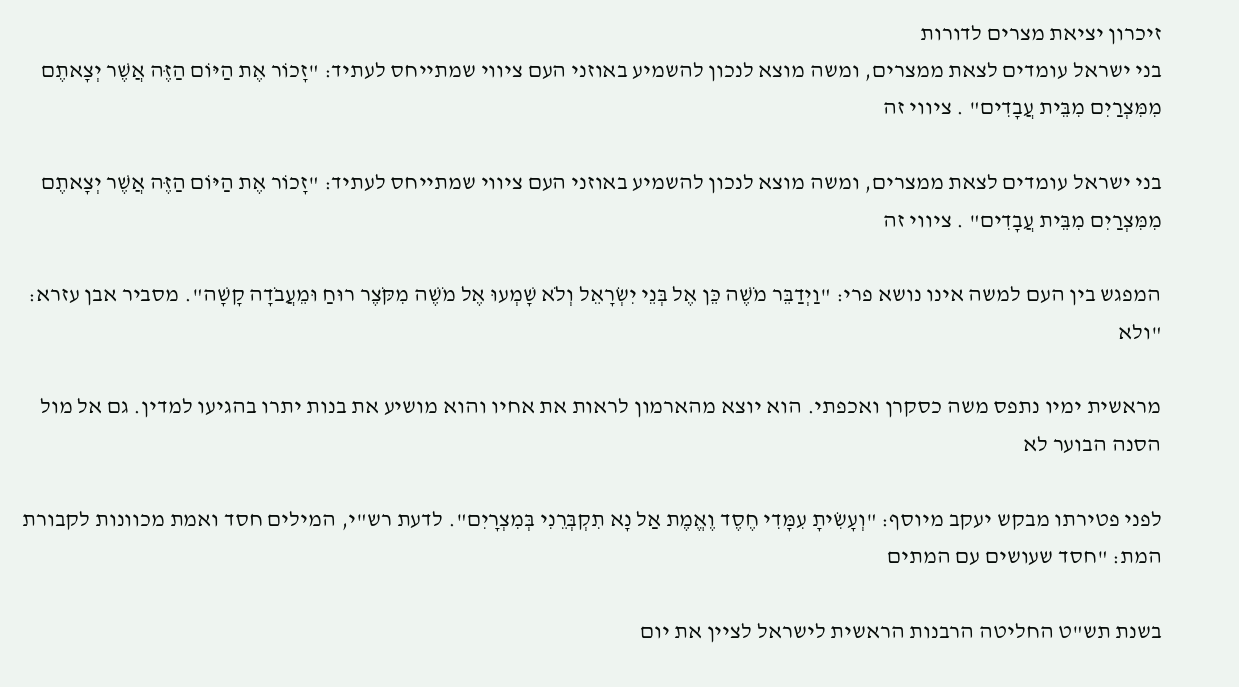זיכרון יציאת מצרים לדורות
בני ישראל עומדים לצאת ממצרים, ומשה מוצא לנכון להשמיע באוזני העם ציווי שמתייחס לעתיד: "זָכוֹר אֶת הַיּוֹם הַזֶּה אֲשֶׁר יְצָאתֶם מִמִּצְרַיִם מִבֵּית עֲבָדִים" . ציווי זה

בני ישראל עומדים לצאת ממצרים, ומשה מוצא לנכון להשמיע באוזני העם ציווי שמתייחס לעתיד: "זָכוֹר אֶת הַיּוֹם הַזֶּה אֲשֶׁר יְצָאתֶם מִמִּצְרַיִם מִבֵּית עֲבָדִים" . ציווי זה

המפגש בין העם למשה אינו נושא פרי: "וַיְדַבֵּר מֹשֶׁה כֵּן אֶל בְּנֵי יִשְׂרָאֵל וְלֹא שָׁמְעוּ אֶל מֹשֶׁה מִקֹּצֶר רוּחַ וּמֵעֲבֹדָה קָשָׁה". מסביר אבן עזרא: "ולא

מראשית ימיו נתפס משה כסקרן ואכפתי. הוא יוצא מהארמון לראות את אחיו והוא מושיע את בנות יתרו בהגיעו למדין. גם אל מול הסנה הבוער לא

לפני פטירתו מבקש יעקב מיוסף: "וְעָשִׂיתָ עִמָּדִי חֶסֶד וֶאֱמֶת אַל נָא תִקְבְּרֵנִי בְּמִצְרָיִם". לדעת רש"י, המילים חסד ואמת מכוונות לקבורת המת: "חסד שעושים עם המתים

בשנת תש"ט החליטה הרבנות הראשית לישראל לציין את יום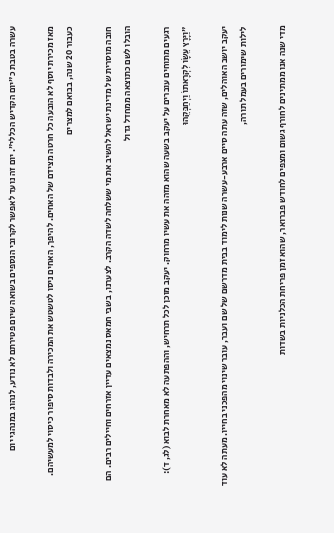עשרה בטבת כ"יום הקדיש הכללי". יום זה נועד לאפשר לקרובי הנספים בשואה שיום פטירתם לא נודע, לנהוג במנהגי יום

מאז מכירת יוסף לא הובעה כל חרטה מצידם של האחים. להיפך, האחים ניסו לטשטש את המכירה ולבדות סיפור כיסוי למעשיהם. כעבור 20 שנה, בבואם למצרים

חובה מוסרית של מדינת ישראל להשיב את מי ששלחה לשדה הקרב. לצערנו, בשבי חמאס נמצאים עדיין אזרחים וחיילים רבים. הם הובלו לשם כתוצאה ממחדל גדול

רגעים מתוחים עוברים על יעקב בשעה שהוא מזהה את עשיו מרחוק. יעקב מוכן לכל תרחיש, וההפתעה לא מאחרת לבוא (לג, ד): "וַיָּרָץ עֵשָׂו לִקְרָאתוֹ וַיְחַבְּקֵהוּ

יעקב יושב האוהלים, שזה עתה סיים ארבע-עשרה שנות לימוד בבית מדרשם של שם ועבר, עובר שינוי מהפכני בחייו. מעתה לא עוד לילות שימורים בעמל תורה,

מדי שנה אנו ממתינים לחורף גשום ומצפים לחודש פברואר, שהוא זמן פריחת הכלניות בשדות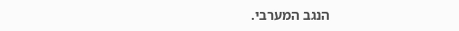הנגב המערבי.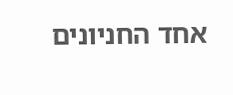אחד החניונים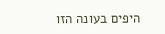היפים בעונה הזו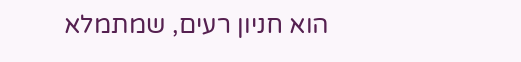הוא חניון רעים, שמתמלא